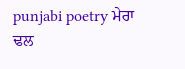punjabi poetry ਮੇਰਾ ਢਲ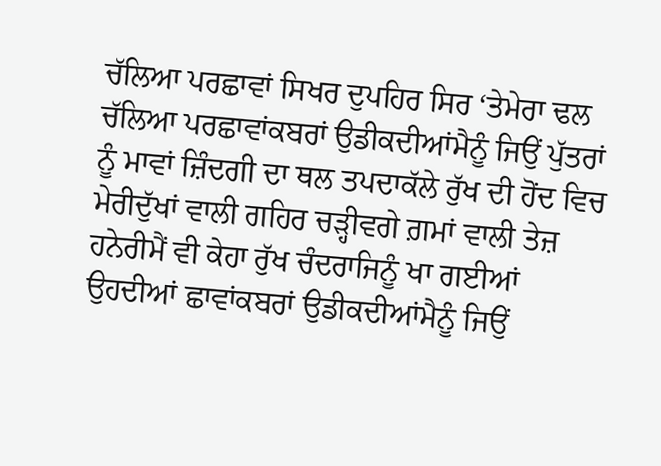ਚੱਲਿਆ ਪਰਛਾਵਾਂ ਸਿਖਰ ਦੁਪਹਿਰ ਸਿਰ ‘ਤੇਮੇਰਾ ਢਲ ਚੱਲਿਆ ਪਰਛਾਵਾਂਕਬਰਾਂ ਉਡੀਕਦੀਆਂਮੈਨੂੰ ਜਿਉਂ ਪੁੱਤਰਾਂ ਨੂੰ ਮਾਵਾਂ ਜ਼ਿੰਦਗੀ ਦਾ ਥਲ ਤਪਦਾਕੱਲੇ ਰੁੱਖ ਦੀ ਹੋਂਦ ਵਿਚ ਮੇਰੀਦੁੱਖਾਂ ਵਾਲੀ ਗਹਿਰ ਚੜ੍ਹੀਵਗੇ ਗ਼ਮਾਂ ਵਾਲੀ ਤੇਜ਼ ਹਨੇਰੀਮੈਂ ਵੀ ਕੇਹਾ ਰੁੱਖ ਚੰਦਰਾਜਿਨੂੰ ਖਾ ਗਈਆਂ ਉਹਦੀਆਂ ਛਾਵਾਂਕਬਰਾਂ ਉਡੀਕਦੀਆਂਮੈਨੂੰ ਜਿਉਂ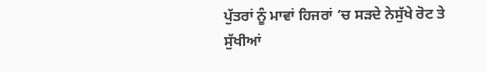ਪੁੱਤਰਾਂ ਨੂੰ ਮਾਵਾਂ ਹਿਜਰਾਂ ‘ਚ ਸੜਦੇ ਨੇਸੁੱਖੇ ਰੋਟ ਤੇ ਸੁੱਖੀਆਂ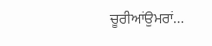ਚੂਰੀਆਂਉਮਰਾਂ…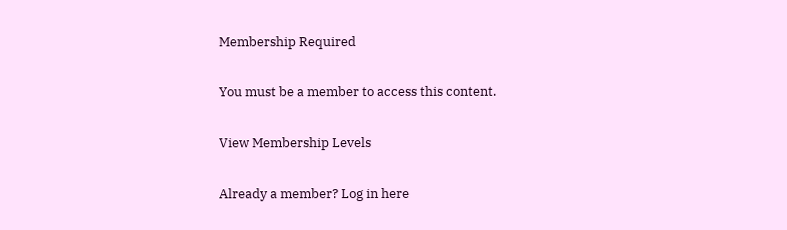Membership Required

You must be a member to access this content.

View Membership Levels

Already a member? Log in here